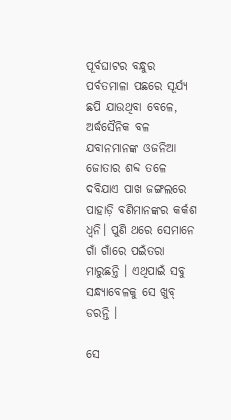ପୂର୍ବଘାଟର ବନ୍ଧୁର ପର୍ବତମାଳା ପଛରେ ସୂର୍ଯ୍ୟ ଛପି ଯାଉଥିବା ବେଳେ, ଅର୍ଦ୍ଧସୈନିକ ବଳ ଯବାନମାନଙ୍କ ଓଜନିଆ ଜୋତାର ଶବ୍ଦ ତଳେ ଦବିଯାଏ ପାଖ ଜଙ୍ଗଲରେ ପାହାଡ଼ି ବଣିମାନଙ୍କର କର୍କଶ ଧ୍ଵନି। ପୁଣି ଥରେ ସେମାନେ ଗାଁ ଗାଁରେ ପଇଁତରା ମାରୁଛନ୍ତି । ଏଥିପାଇଁ ସବୁ ସନ୍ଧ୍ୟାବେଳକୁ ସେ ଖୁବ୍‌ ଡରନ୍ତି ।

ସେ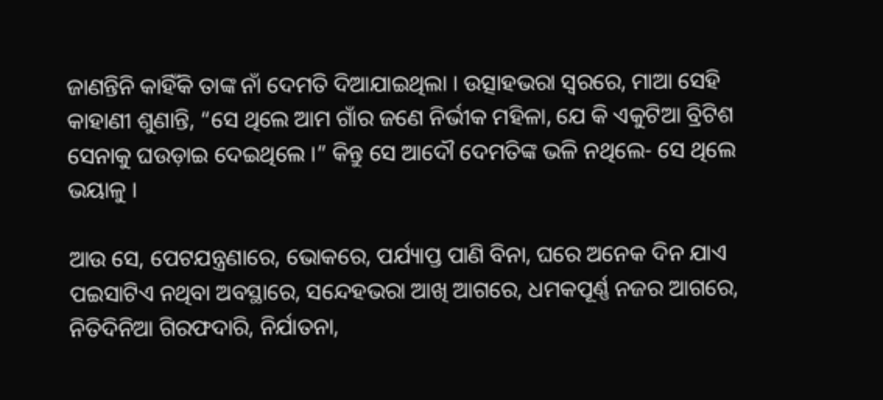ଜାଣନ୍ତିନି କାହିଁକି ତାଙ୍କ ନାଁ ଦେମତି ଦିଆଯାଇଥିଲା । ଉତ୍ସାହଭରା ସ୍ଵରରେ, ମାଆ ସେହି କାହାଣୀ ଶୁଣାନ୍ତି, “ସେ ଥିଲେ ଆମ ଗାଁର ଜଣେ ନିର୍ଭୀକ ମହିଳା, ଯେ କି ଏକୁଟିଆ ବ୍ରିଟିଶ ସେନାକୁ ଘଉଡ଼ାଇ ଦେଇଥିଲେ ।” କିନ୍ତୁ ସେ ଆଦୌ ଦେମତିଙ୍କ ଭଳି ନଥିଲେ- ସେ ଥିଲେ ଭୟାଳୁ ।

ଆଉ ସେ, ପେଟଯନ୍ତ୍ରଣାରେ, ଭୋକରେ, ପର୍ଯ୍ୟାପ୍ତ ପାଣି ବିନା, ଘରେ ଅନେକ ଦିନ ଯାଏ ପଇସାଟିଏ ନଥିବା ଅବସ୍ଥାରେ, ସନ୍ଦେହଭରା ଆଖି ଆଗରେ, ଧମକପୂର୍ଣ୍ଣ ନଜର ଆଗରେ, ନିତିଦିନିଆ ଗିରଫଦାରି, ନିର୍ଯାତନା,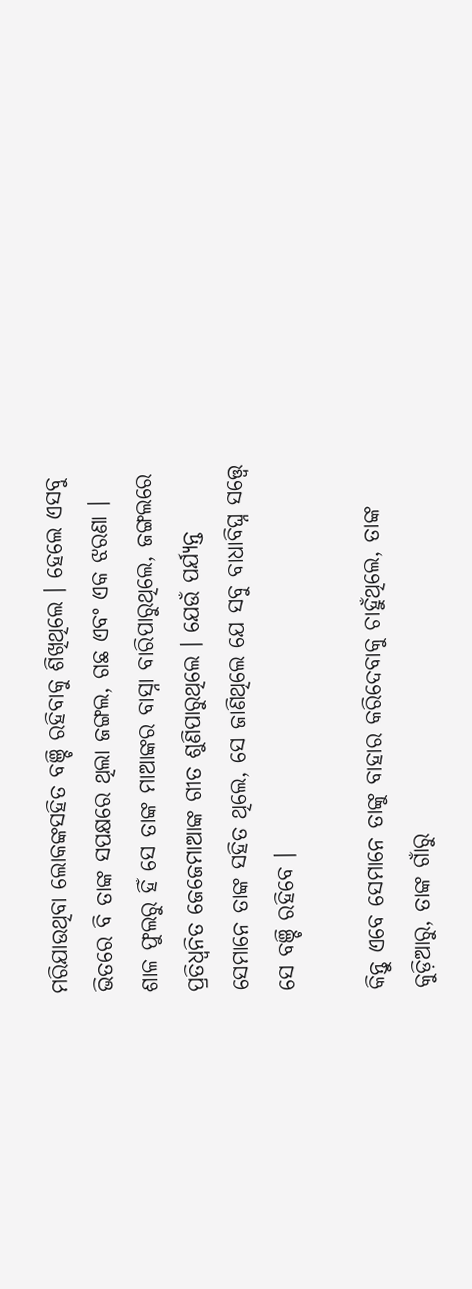ମରିଯାଉଥିବା ଲୋକଙ୍କସହିତ ବଞ୍ଚି ରହିବାକୁ ଶିଖିଥିଲେ । ହେଲେ ଏସବୁ ଭିତରେ ବି ତାଙ୍କ ସପକ୍ଷରେ ଥିଲା ଜଙ୍ଗଲ, ଗଛ ଏବଂ ଏକ ଝରଣା । ଶାଳ ଫୁଲରୁ ହିଁ ସେ ତାଙ୍କ ମାଆଙ୍କର ବାସ୍ନା ବାରିପାରୁଥିଲେ, ଜଙ୍ଗଲରେ ପ୍ରତିଧ୍ଵନିତ ଜେଜେମାଆଙ୍କ ଗୀତ ଶୁଣିପାରୁଥିଲେ । ଯେଉଁ ପର୍ଯ୍ୟନ୍ତ ସେମାନେ ତାଙ୍କ ସହିତ ଥିଲେ, ସେ ଜାଣିଥିଲେ ଯେ ସବୁ ବାଧାବିଘ୍ନ ସତ୍ତ୍ଵେ ସେ ବଞ୍ଚି ରହିବେ ।

କିନ୍ତୁ ଏବେ ସେମାନେ ତାଙ୍କୁ ବାହାର କରିଦେବାକୁ ଚାହୁଁଥିଲେ, ତାଙ୍କ କୁଡ଼ିଆରୁ, ତାଙ୍କ ଗାଁରୁ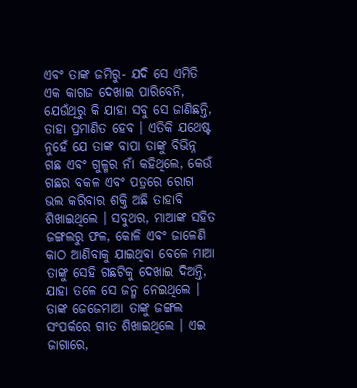ଏବଂ ତାଙ୍କ ଜମିରୁ- ଯଦି ସେ ଏମିତି ଏକ କାଗଜ ଦେଖାଇ ପାରିବେନି, ଯେଉଁଥିରୁ କି ଯାହା ସବୁ ସେ ଜାଣିଛନ୍ତି, ତାହା ପ୍ରମାଣିତ ହେବ । ଏତିକି ଯଥେଷ୍ଟ ନୁହେଁ ଯେ ତାଙ୍କ ବାପା ତାଙ୍କୁ ବିଭିନ୍ନ ଗଛ ଏବଂ ଗୁଳ୍ମର ନାଁ କହିଥିଲେ, କେଉଁ ଗଛର ବକଳ ଏବଂ ପତ୍ରରେ ରୋଗ ଭଲ କରିବାର ଶକ୍ତି ଅଛି ତାହାବି ଶିଖାଇଥିଲେ । ସବୁଥର, ମାଆଙ୍କ ସହିତ ଜଙ୍ଗଲରୁ ଫଳ, କୋଳି ଏବଂ ଜାଳେଣି କାଠ ଆଣିବାକୁ ଯାଇଥିବା ବେଳେ ମାଆ ତାଙ୍କୁ ସେହି ଗଛଟିକୁ ଦେଖାଇ ଦିଅନ୍ତି, ଯାହା ତଳେ ସେ ଜନ୍ମ ନେଇଥିଲେ । ତାଙ୍କ ଜେଜେମାଆ ତାଙ୍କୁ ଜଙ୍ଗଲ ସଂପର୍କରେ ଗୀତ ଶିଖାଇଥିଲେ । ଏଇ ଜାଗାରେ,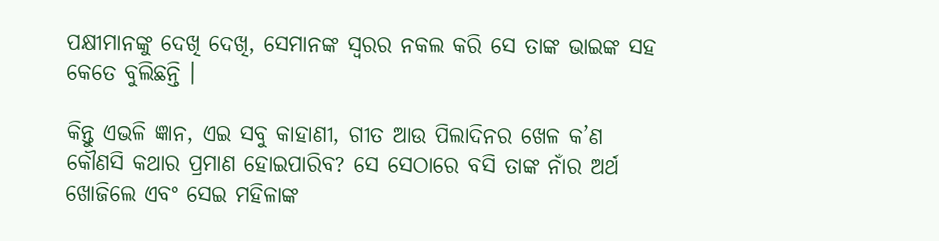ପକ୍ଷୀମାନଙ୍କୁ ଦେଖି ଦେଖି, ସେମାନଙ୍କ ସ୍ଵରର ନକଲ କରି ସେ ତାଙ୍କ ଭାଇଙ୍କ ସହ କେତେ ବୁଲିଛନ୍ତି ।

କିନ୍ତୁ ଏଭଳି ଜ୍ଞାନ, ଏଇ ସବୁ କାହାଣୀ, ଗୀତ ଆଉ ପିଲାଦିନର ଖେଳ କ’ଣ କୌଣସି କଥାର ପ୍ରମାଣ ହୋଇପାରିବ? ସେ ସେଠାରେ ବସି ତାଙ୍କ ନାଁର ଅର୍ଥ ଖୋଜିଲେ ଏବଂ ସେଇ ମହିଳାଙ୍କ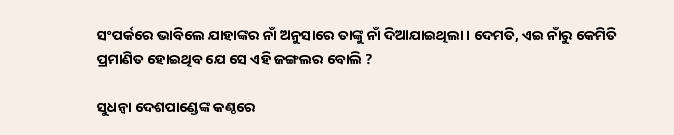ସଂପର୍କରେ ଭାବିଲେ ଯାହାଙ୍କର ନାଁ ଅନୁସାରେ ତାଙ୍କୁ ନାଁ ଦିଆଯାଇଥିଲା । ଦେମତି, ଏଇ ନାଁରୁ କେମିତି ପ୍ରମାଣିତ ହୋଇଥିବ ଯେ ସେ ଏହି ଜଙ୍ଗଲର ବୋଲି ?

ସୁଧନ୍ଵା ଦେଶପାଣ୍ଡେଙ୍କ କଣ୍ଠରେ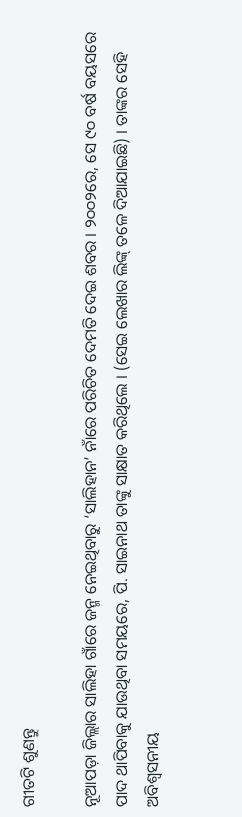ଗୀତଟି ଶୁଣନ୍ତୁ

ନୂଆପଡ଼ା ଜିଲ୍ଲାର ସାଲିହା ଗାଁରେ ଜନ୍ମ ନେଇଥିବାରୁ ‘ସାଲିହାନ’ ନାଁରେ ପରିଚିତ ଦେମତି ଦେଇ ଶବର । ୨୦୦୨ରେ, ସେ ୯୦ ବର୍ଷ ବୟସରେ ପାଦ ଥାପିବାକୁ ଯାଉଥିବା ସମୟରେ, ପି. ସାଇନାଥ ତାଙ୍କୁ ସାକ୍ଷାତ କରିଥିଲେ । (ସେଇ ଲେଖାର ଲିଙ୍କ୍‌ ତଳେ ଦିଆଯାଇଛି) । ତାଙ୍କର ସେହି ଅବିଶ୍ଵସନୀୟ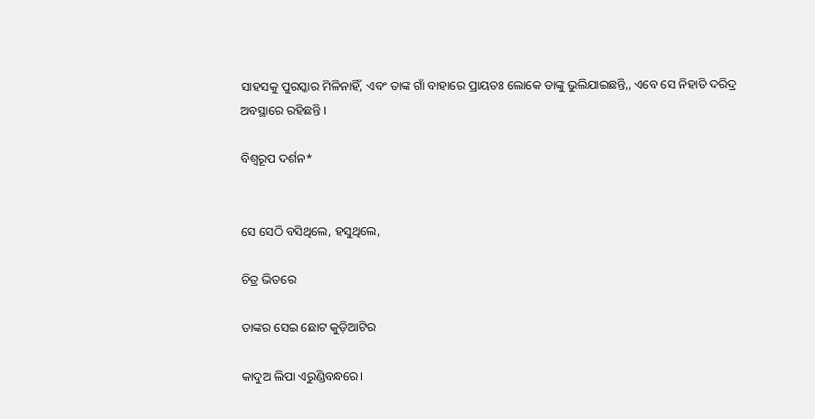ସାହସକୁ ପୁରସ୍କାର ମିଳିନାହିଁ, ଏବଂ ତାଙ୍କ ଗାଁ ବାହାରେ ପ୍ରାୟତଃ ଲୋକେ ତାଙ୍କୁ ଭୁଲିଯାଇଛନ୍ତି,, ଏବେ ସେ ନିହାତି ଦରିଦ୍ର ଅବସ୍ଥାରେ ରହିଛନ୍ତି ।

ବିଶ୍ଵରୂପ ଦର୍ଶନ*


ସେ ସେଠି ବସିଥିଲେ, ହସୁଥିଲେ,

ଚିତ୍ର ଭିତରେ

ତାଙ୍କର ସେଇ ଛୋଟ କୁଡ଼ିଆଟିର

କାଦୁଅ ଲିପା ଏରୁଣ୍ଡିବନ୍ଧରେ।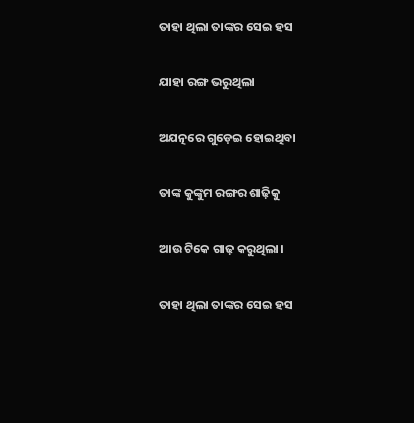ତାହା ଥିଲା ତାଙ୍କର ସେଇ ହସ

ଯାହା ରଙ୍ଗ ଭରୁଥିଲା

ଅଯତ୍ନରେ ଗୁଡ଼େଇ ହୋଇଥିବା

ତାଙ୍କ କୁଙ୍କୁମ ରଙ୍ଗର ଶାଢ଼ିକୁ

ଆଉ ଟିକେ ଗାଢ଼ କରୁଥିଲା।

ତାହା ଥିଲା ତାଙ୍କର ସେଇ ହସ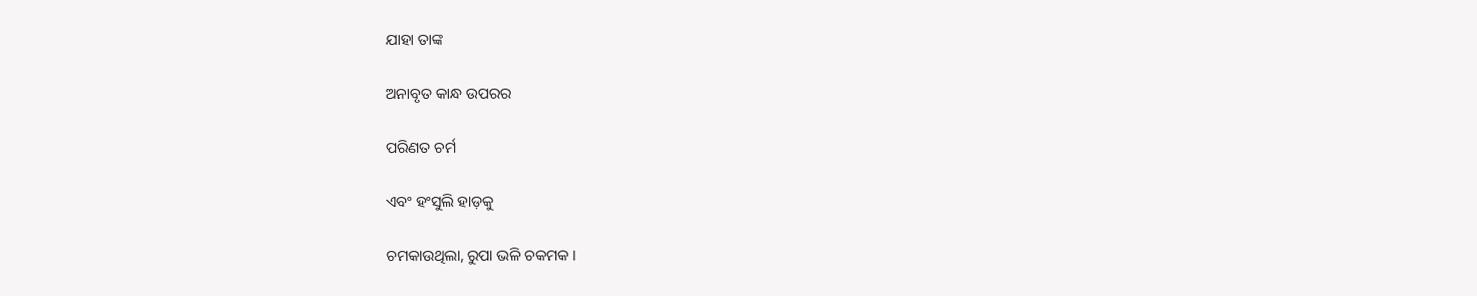ଯାହା ତାଙ୍କ

ଅନାବୃତ କାନ୍ଧ ଉପରର

ପରିଣତ ଚର୍ମ

ଏବଂ ହଂସୁଲି ହାଡ଼କୁ

ଚମକାଉଥିଲା, ରୁପା ଭଳି ଚକମକ ।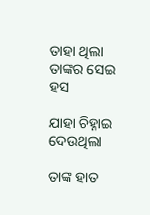ତାହା ଥିଲା ତାଙ୍କର ସେଇ ହସ

ଯାହା ଚିହ୍ନାଇ ଦେଉଥିଲା

ତାଙ୍କ ହାତ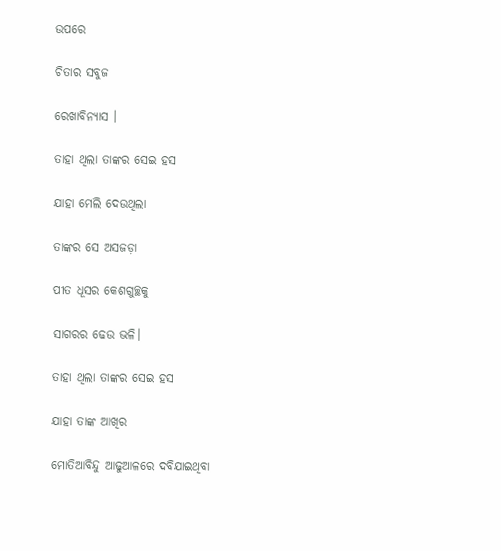ଉପରେ

ଚିତାର ସବୁଜ

ରେଖାବିନ୍ୟାସ ।

ତାହା ଥିଲା ତାଙ୍କର ସେଇ ହସ

ଯାହା ମେଲି ଦେଉଥିଲା

ତାଙ୍କର ସେ ଅସଜଡ଼ା

ପୀତ ଧୂସର କେଶଗୁଚ୍ଛକୁ

ସାଗରର ଢେଉ ଭଳି।

ତାହା ଥିଲା ତାଙ୍କର ସେଇ ହସ

ଯାହା ତାଙ୍କ ଆଖିର

ମୋତିଆବିନ୍ଦୁ ଆଢୁଆଳରେ ଦବିଯାଇଥିବା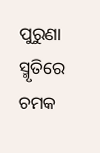ପୁରୁଣା ସ୍ମୃତିରେ ଚମକ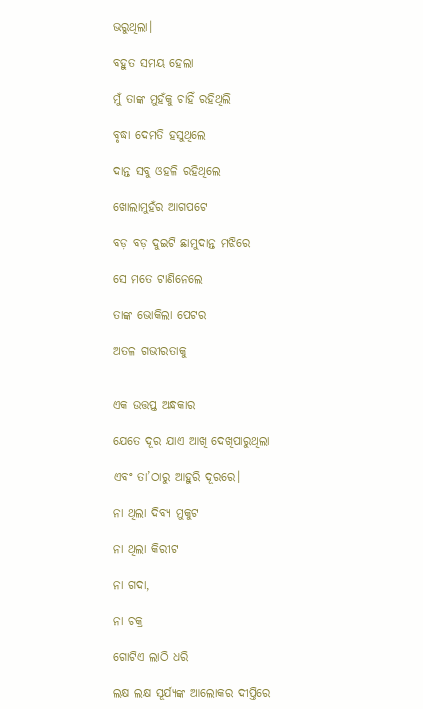ଭରୁଥିଲା।

ବହୁତ ସମୟ ହେଲା

ମୁଁ ତାଙ୍କ ମୁହଁକୁ ଚାହିଁ ରହିଥିଲି

ବୃଦ୍ଧା ଦେମତି ହସୁଥିଲେ

ଦାନ୍ତ ସବୁ ଓହଳି ରହିଥିଲେ

ଖୋଲାମୁହଁର ଆଗପଟେ

ବଡ଼ ବଡ଼ ଦୁଇଟି ଛାମୁଦାନ୍ତ ମଝିରେ

ସେ ମତେ ଟାଣିନେଲେ

ତାଙ୍କ ଭୋକିଲା ପେଟର

ଅତଳ ଗଭୀରତାକୁ


ଏକ ଉତ୍ତପ୍ତ ଅନ୍ଧକାର

ଯେତେ ଦୂର ଯାଏ ଆଖି ଦେଖିପାରୁଥିଲା

ଏବଂ ତା’ଠାରୁ ଆହୁରି ଦୂରରେ।

ନା ଥିଲା ଦିବ୍ୟ ମୁକୁଟ

ନା ଥିଲା କିରୀଟ

ନା ଗଦା,

ନା ଚକ୍ର

ଗୋଟିଏ ଲାଠି ଧରି

ଲକ୍ଷ ଲକ୍ଷ ସୂର୍ଯ୍ୟଙ୍କ ଆଲୋକର ଦୀପ୍ତିରେ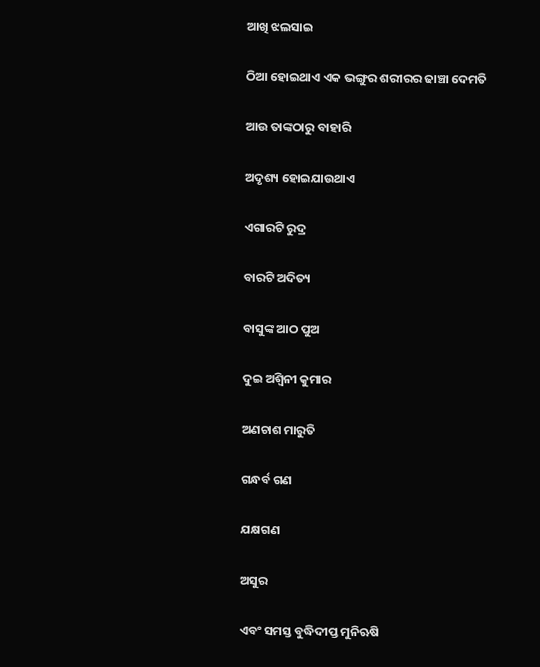ଆଖି ଝଲସାଇ

ଠିଆ ହୋଇଥାଏ ଏକ ଭଙ୍ଗୁର ଶରୀରର ଢାଞ୍ଚା ଦେମତି

ଆଉ ତାଙ୍କଠାରୁ ବାହାରି

ଅଦୃଶ୍ୟ ହୋଇଯାଉଥାଏ

ଏଗାରଟି ରୁଦ୍ର

ବାରଟି ଅଦିତ୍ୟ

ବାସୁଙ୍କ ଆଠ ପୁଅ

ଦୁଇ ଅଶ୍ଵିନୀ କୁମାର

ଅଣଚାଶ ମାରୁତି

ଗନ୍ଧର୍ବ ଗଣ

ଯକ୍ଷଗଣ

ଅସୁର

ଏବଂ ସମସ୍ତ ବୁଦ୍ଧିଦୀପ୍ତ ମୁନିଋଷି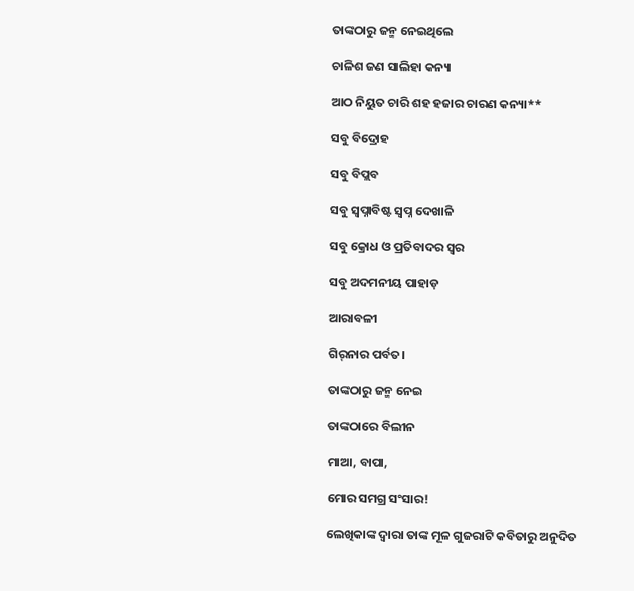ତାଙ୍କଠାରୁ ଜନ୍ମ ନେଇଥିଲେ

ଚାଳିଶ ଜଣ ସାଲିହା କନ୍ୟା

ଆଠ ନିୟୁତ ଚାରି ଶହ ହଜାର ଚାରଣ କନ୍ୟା**

ସବୁ ବିଦ୍ରୋହ

ସବୁ ବିପ୍ଲବ

ସବୁ ସ୍ଵପ୍ନାବିଷ୍ଟ ସ୍ଵପ୍ନ ଦେଖାଳି

ସବୁ କ୍ରୋଧ ଓ ପ୍ରତିବାଦର ସ୍ଵର

ସବୁ ଅଦମନୀୟ ପାହାଡ଼

ଆରାବଳୀ

ଗିର୍‌ନାର ପର୍ବତ।

ତାଙ୍କଠାରୁ ଜନ୍ମ ନେଇ

ତାଙ୍କଠାରେ ବିଲୀନ

ମାଆ, ବାପା,

ମୋର ସମଗ୍ର ସଂସାର!

ଲେଖିକାଙ୍କ ଦ୍ଵାରା ତାଙ୍କ ମୂଳ ଗୁଜରାଟି କବିତାରୁ ଅନୁଦିତ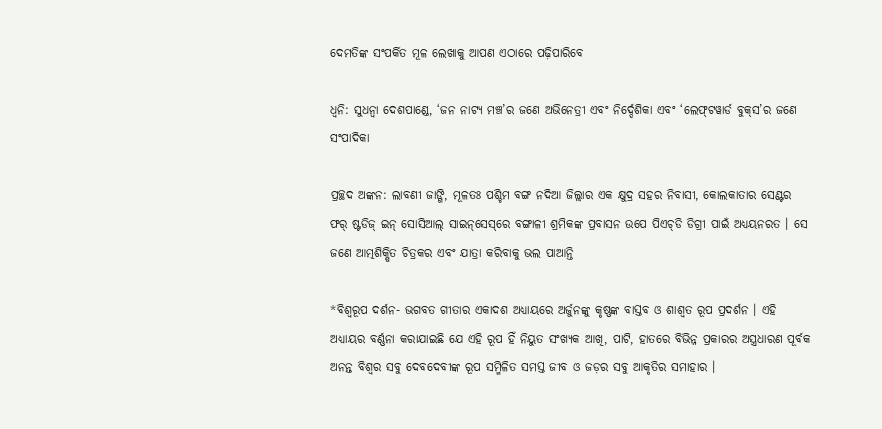ଦେମତିଙ୍କ ସଂପର୍କିତ ମୂଳ ଲେଖାକୁ ଆପଣ ଏଠାରେ ପଢ଼ିପାରିବେ

ଧ୍ଵନି: ସୁଧନ୍ଵା ଦେଶପାଣ୍ଡେ, ‘ଜନ ନାଟ୍ୟ ମଞ୍ଚ’ର ଜଣେ ଅଭିନେତ୍ରୀ ଏବଂ ନିର୍ଦ୍ଦେଶିକା ଏବଂ ‘ଲେଫ୍‌ଟୱାର୍ଡ ବୁକ୍‌ସ’ର ଜଣେ ସଂପାଦିକା

ପ୍ରଚ୍ଛଦ ଅଙ୍କନ: ଲାବଣୀ ଜାଙ୍ଗି, ମୂଳତଃ ପଶ୍ଚିମ ବଙ୍ଗ ନଦିଆ ଜିଲ୍ଲାର ଏକ କ୍ଷୁଦ୍ର ସହର ନିବାସୀ, କୋଲକାତାର ସେଣ୍ଟର ଫର୍‌ ଷ୍ଟଡିଜ୍‌ ଇନ୍‌ ସୋସିଆଲ୍‌ ସାଇନ୍‌ସେସ୍‌ରେ ବଙ୍ଗାଳୀ ଶ୍ରମିକଙ୍କ ପ୍ରବାସନ ଉପେ ପିଏଚ୍‌ଡି ଡିଗ୍ରୀ ପାଇଁ ଅଧ୍ୟୟନରତ । ସେ ଜଣେ ଆତ୍ମଶିକ୍ଷିତ ଚିତ୍ରକର ଏବଂ ଯାତ୍ରା କରିବାକୁ ଭଲ ପାଆନ୍ତି

*ବିଶ୍ଵରୂପ ଦର୍ଶନ- ଭଗବତ ଗୀତାର ଏକାଦଶ ଅଧ୍ୟାୟରେ ଅର୍ଜୁନଙ୍କୁ କୃଷ୍ଣଙ୍କ ବାସ୍ତବ ଓ ଶାଶ୍ଵତ ରୂପ ପ୍ରଦର୍ଶନ । ଏହି ଅଧ୍ୟାୟର ବର୍ଣ୍ଣନା କରାଯାଇଛି ଯେ ଏହି ରୂପ ହିଁ ନିୟୁତ ସଂଖ୍ୟକ ଆଖି, ପାଟି, ହାତରେ ବିଭିନ୍ନ ପ୍ରକାରର ଅସ୍ତ୍ରଧାରଣ ପୂର୍ବକ ଅନନ୍ତ ବିଶ୍ଵର ସବୁ ଦେବଦେବୀଙ୍କ ରୂପ ସମ୍ମିଳିତ ସମସ୍ତ ଜୀବ ଓ ଜଡ଼ର ସବୁ ଆକୃତିର ସମାହାର ।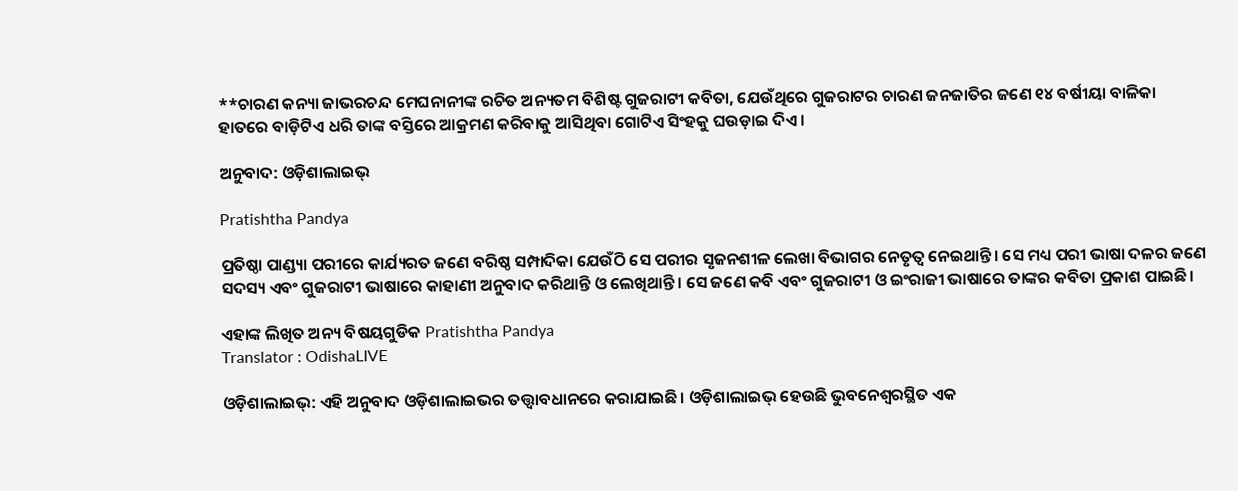**ଚାରଣ କନ୍ୟା ଜାଭରଚନ୍ଦ ମେଘନାନୀଙ୍କ ରଚିତ ଅନ୍ୟତମ ବିଶିଷ୍ଟ ଗୁଜରାଟୀ କବିତା, ଯେଉଁଥିରେ ଗୁଜରାଟର ଚାରଣ ଜନଜାତିର ଜଣେ ୧୪ ବର୍ଷୀୟା ବାଳିକା ହାତରେ ବାଡ଼ିଟିଏ ଧରି ତାଙ୍କ ବସ୍ତିରେ ଆକ୍ରମଣ କରିବାକୁ ଆସିଥିବା ଗୋଟିଏ ସିଂହକୁ ଘଉଡ଼ାଇ ଦିଏ ।

ଅନୁବାଦ: ଓଡ଼ିଶାଲାଇଭ୍‍

Pratishtha Pandya

ପ୍ରତିଷ୍ଠା ପାଣ୍ଡ୍ୟା ପରୀରେ କାର୍ଯ୍ୟରତ ଜଣେ ବରିଷ୍ଠ ସମ୍ପାଦିକା ଯେଉଁଠି ସେ ପରୀର ସୃଜନଶୀଳ ଲେଖା ବିଭାଗର ନେତୃତ୍ୱ ନେଇଥାନ୍ତି। ସେ ମଧ୍ୟ ପରୀ ଭାଷା ଦଳର ଜଣେ ସଦସ୍ୟ ଏବଂ ଗୁଜରାଟୀ ଭାଷାରେ କାହାଣୀ ଅନୁବାଦ କରିଥାନ୍ତି ଓ ଲେଖିଥାନ୍ତି। ସେ ଜଣେ କବି ଏବଂ ଗୁଜରାଟୀ ଓ ଇଂରାଜୀ ଭାଷାରେ ତାଙ୍କର କବିତା ପ୍ରକାଶ ପାଇଛି।

ଏହାଙ୍କ ଲିଖିତ ଅନ୍ୟ ବିଷୟଗୁଡିକ Pratishtha Pandya
Translator : OdishaLIVE

ଓଡ଼ିଶାଲାଇଭ୍: ଏହି ଅନୁବାଦ ଓଡ଼ିଶାଲାଇଭର ତତ୍ତ୍ୱାବଧାନରେ କରାଯାଇଛି। ଓଡ଼ିଶାଲାଇଭ୍ ହେଉଛି ଭୁବନେଶ୍ୱରସ୍ଥିତ ଏକ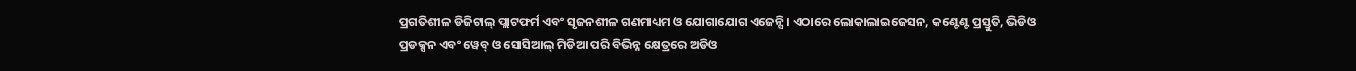ପ୍ରଗତିଶୀଳ ଡିଜିଟାଲ୍ ପ୍ଲାଟଫର୍ମ ଏବଂ ସୃଜନଶୀଳ ଗଣମାଧ୍ୟମ ଓ ଯୋଗାଯୋଗ ଏଜେନ୍ସି। ଏଠାରେ ଲୋକାଲାଇଜେସନ, କଣ୍ଟେଣ୍ଟ ପ୍ରସ୍ତୁତି, ଭିଡିଓ ପ୍ରଡକ୍ସନ ଏବଂ ୱେବ୍ ଓ ସୋସିଆଲ୍ ମିଡିଆ ପରି ବିଭିନ୍ନ କ୍ଷେତ୍ରରେ ଅଡିଓ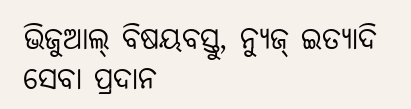ଭିଜୁଆଲ୍‌ ବିଷୟବସ୍ତୁ, ନ୍ୟୁଜ୍ ଇତ୍ୟାଦି ସେବା ପ୍ରଦାନ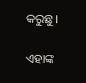କରୁଛୁ।

ଏହାଙ୍କ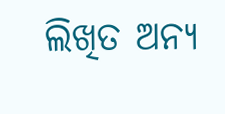ଲିଖିତ ଅନ୍ୟ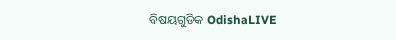ବିଷୟଗୁଡିକ OdishaLIVE